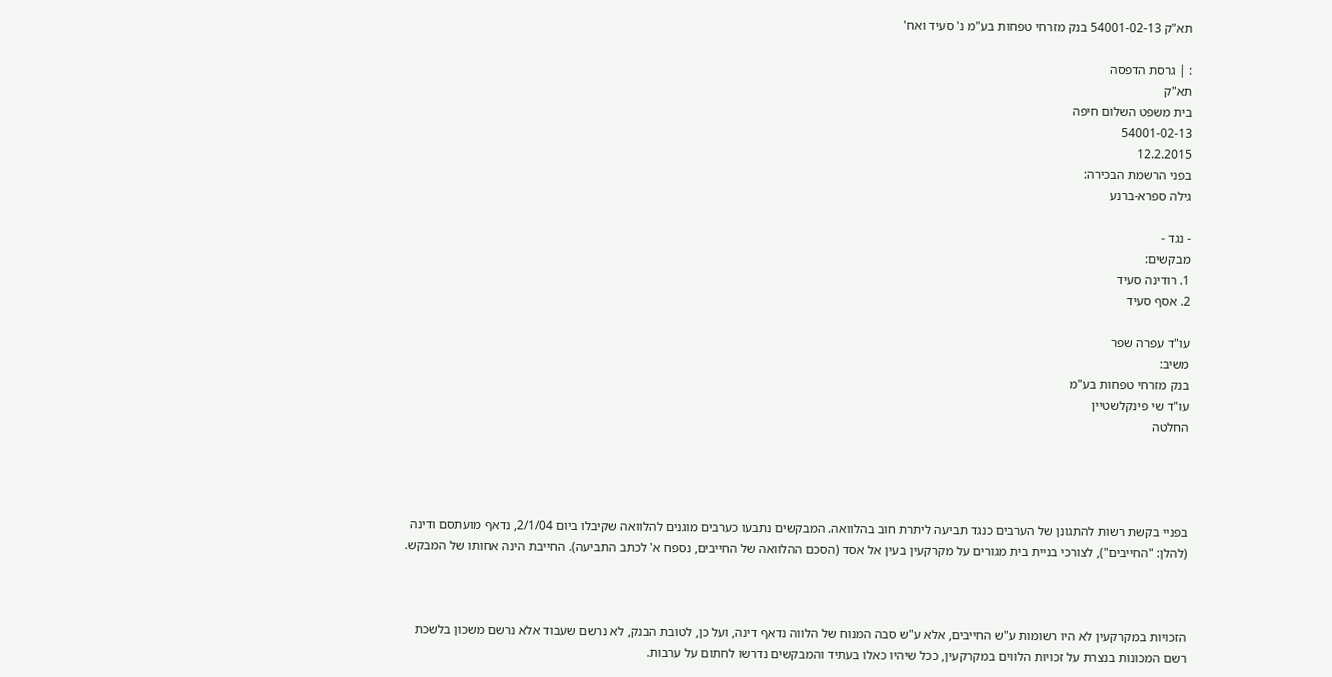תא"ק 54001-02-13 בנק מזרחי טפחות בע"מ נ' סעיד ואח'

: | גרסת הדפסה
תא"ק
בית משפט השלום חיפה
54001-02-13
12.2.2015
בפני הרשמת הבכירה:
גילה ספרא-ברנע

- נגד -
מבקשים:
1. רודינה סעיד
2. אסף סעיד

עו"ד עפרה שפר
משיב:
בנק מזרחי טפחות בע"מ
עו"ד שי פינקלשטיין
החלטה




בפניי בקשת רשות להתגונן של הערבים כנגד תביעה ליתרת חוב בהלוואה. המבקשים נתבעו כערבים מוגנים להלוואה שקיבלו ביום 2/1/04, נדאף מועתסם ודינה (להלן: "החייבים"), לצורכי בניית בית מגורים על מקרקעין בעין אל אסד (הסכם ההלוואה של החייבים, נספח א' לכתב התביעה). החייבת הינה אחותו של המבקש.



הזכויות במקרקעין לא היו רשומות ע"ש החייבים, אלא ע"ש סבה המנוח של הלווה נדאף דינה, ועל כן, לטובת הבנק, לא נרשם שעבוד אלא נרשם משכון בלשכת רשם המכונות בנצרת על זכויות הלווים במקרקעין, ככל שיהיו כאלו בעתיד והמבקשים נדרשו לחתום על ערבות.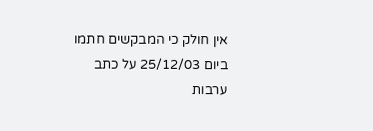אין חולק כי המבקשים חתמו ביום 25/12/03 על כתב ערבות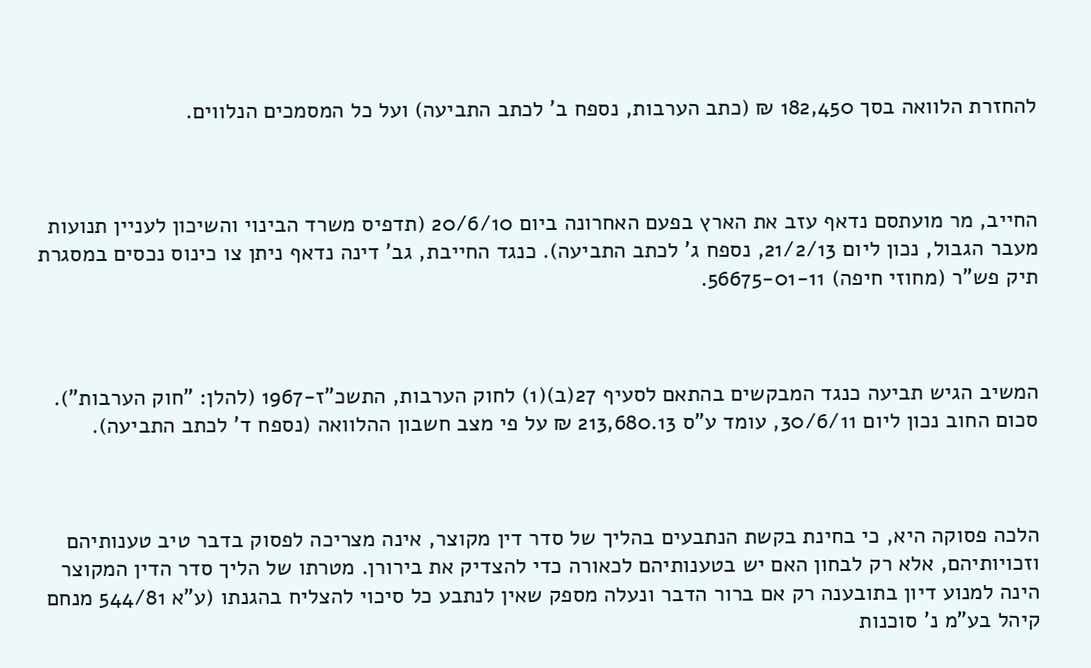להחזרת הלוואה בסך 182,450 ₪ (כתב הערבות, נספח ב' לכתב התביעה) ועל כל המסמכים הנלווים.



החייב, מר מועתסם נדאף עזב את הארץ בפעם האחרונה ביום 20/6/10 (תדפיס משרד הבינוי והשיכון לעניין תנועות מעבר הגבול, נכון ליום 21/2/13, נספח ג' לכתב התביעה). כנגד החייבת, גב' דינה נדאף ניתן צו כינוס נכסים במסגרת תיק פש"ר (מחוזי חיפה) 56675-01-11.



המשיב הגיש תביעה כנגד המבקשים בהתאם לסעיף 27(ב)(1) לחוק הערבות, התשכ"ז-1967 (להלן: "חוק הערבות"). סכום החוב נכון ליום 30/6/11, עומד ע"ס 213,680.13 ₪ על פי מצב חשבון ההלוואה (נספח ד' לכתב התביעה).



הלכה פסוקה היא, כי בחינת בקשת הנתבעים בהליך של סדר דין מקוצר, אינה מצריכה לפסוק בדבר טיב טענותיהם וזכויותיהם, אלא רק לבחון האם יש בטענותיהם לכאורה כדי להצדיק את בירורן. מטרתו של הליך סדר הדין המקוצר הינה למנוע דיון בתובענה רק אם ברור הדבר ונעלה מספק שאין לנתבע כל סיכוי להצליח בהגנתו (ע"א 544/81 מנחם קיהל בע"מ נ' סוכנות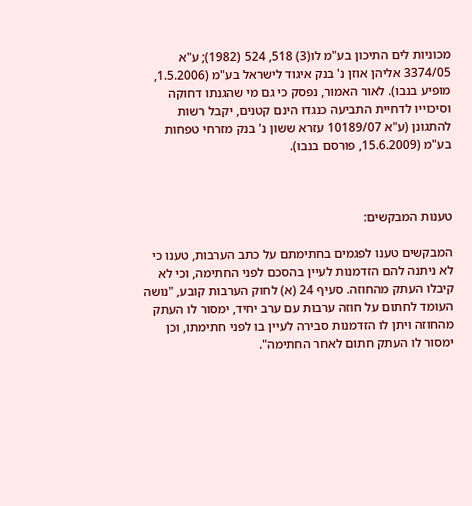מכוניות לים התיכון בע"מ לו(3) 518, 524 (1982); ע"א 3374/05 אליהן אוזן נ' בנק איגוד לישראל בע"מ (1.5.2006, מופיע בנבו). לאור האמור, נפסק כי גם מי שהגנתו דחוקה וסיכוייו לדחיית התביעה כנגדו הינם קטנים, יקבל רשות להתגונן (ע"א 10189/07 עזרא ששון נ' בנק מזרחי טפחות בע"מ (15.6.2009, פורסם בנבו).



טענות המבקשים:

המבקשים טענו לפגמים בחתימתם על כתב הערבות, טענו כי לא ניתנה להם הזדמנות לעיין בהסכם לפני החתימה, וכי לא קיבלו העתק מהחוזה. סעיף 24 (א) לחוק הערבות קובע, "נושה העומד לחתום על חוזה ערבות עם ערב יחיד, ימסור לו העתק מהחוזה ויתן לו הזדמנות סבירה לעיין בו לפני חתימתו, וכן ימסור לו העתק חתום לאחר החתימה".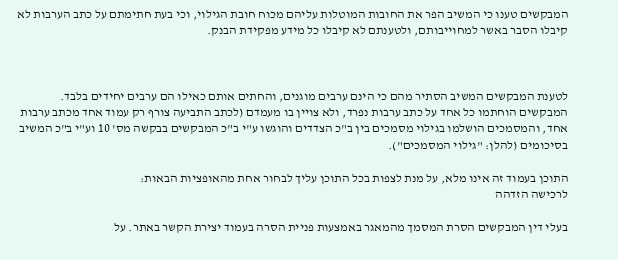המבקשים טענו כי המשיב הפר את החובות המוטלות עליהם מכוח חובת הגילוי, וכי בעת חתימתם על כתב הערבות לא קיבלו הסבר באשר למחוייבותם, ולטענתם לא קיבלו כל מידע מפקידת הבנק.



לטענת המבקשים המשיב הסתיר מהם כי הינם ערבים מוגנים, והחתים אותם כאילו הם ערבים יחידים בלבד. המבקשים הוחתמו כל אחד על כתב ערבות נפרד, ולא צויין בו מעמדם (לכתב התביעה צורף רק עמוד אחד מכתב ערבות אחד, והמסמכים הושלמו בגילוי מסמכים בין ב"כ הצדדים והוגשו ע"י ב"כ המבקשים בבקשה מס' 10 וע"י ב"כ המשיב בסיכומים (להלן: "גילוי המסמכים").

התוכן בעמוד זה אינו מלא, על מנת לצפות בכל התוכן עליך לבחור אחת מהאופציות הבאות:
לרכישה הזדהה

בעלי דין המבקשים הסרת המסמך מהמאגר באמצעות פניית הסרה בעמוד יצירת הקשר באתר. על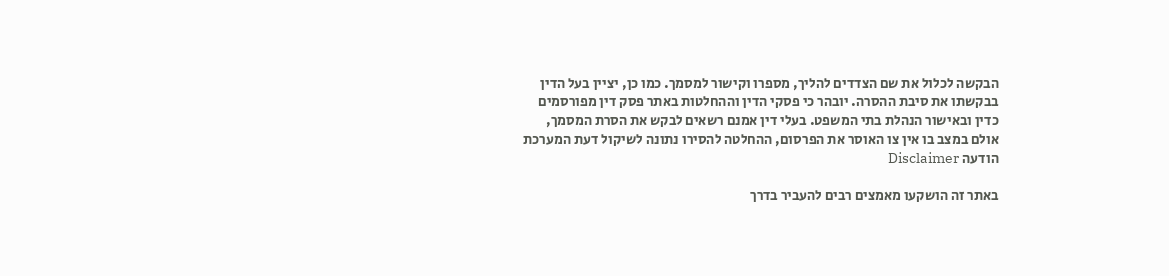הבקשה לכלול את שם הצדדים להליך, מספרו וקישור למסמך. כמו כן, יציין בעל הדין בבקשתו את סיבת ההסרה. יובהר כי פסקי הדין וההחלטות באתר פסק דין מפורסמים כדין ובאישור הנהלת בתי המשפט. בעלי דין אמנם רשאים לבקש את הסרת המסמך, אולם במצב בו אין צו האוסר את הפרסום, ההחלטה להסירו נתונה לשיקול דעת המערכת
הודעה Disclaimer

באתר זה הושקעו מאמצים רבים להעביר בדרך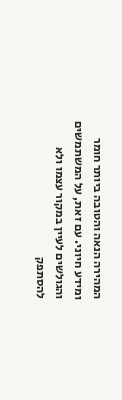המהירה הנאה והטובה ביותר חומר ומידע חיוני. עם זאת, על המשתמשים והגולשים לעיין במקור עצמו ולא להסתפק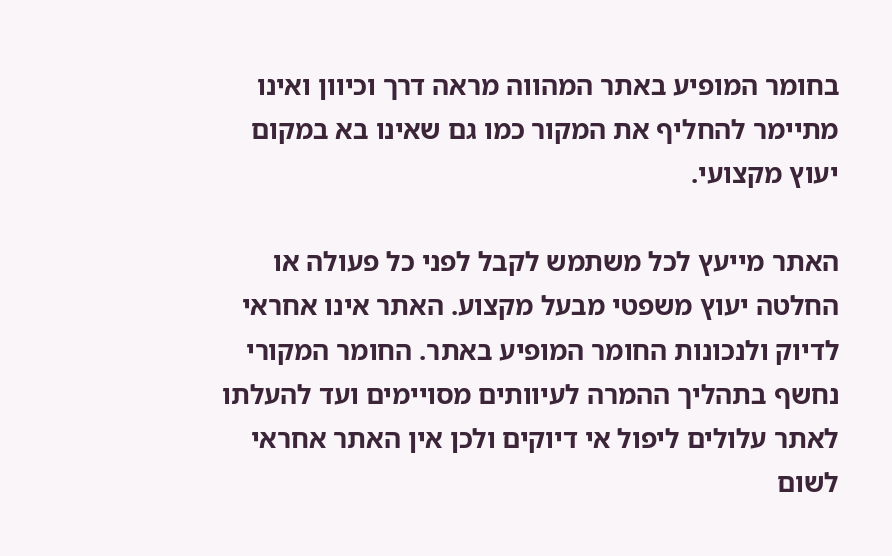בחומר המופיע באתר המהווה מראה דרך וכיוון ואינו מתיימר להחליף את המקור כמו גם שאינו בא במקום יעוץ מקצועי.

האתר מייעץ לכל משתמש לקבל לפני כל פעולה או החלטה יעוץ משפטי מבעל מקצוע. האתר אינו אחראי לדיוק ולנכונות החומר המופיע באתר. החומר המקורי נחשף בתהליך ההמרה לעיוותים מסויימים ועד להעלתו לאתר עלולים ליפול אי דיוקים ולכן אין האתר אחראי לשום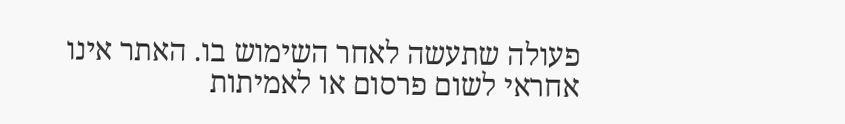פעולה שתעשה לאחר השימוש בו. האתר אינו אחראי לשום פרסום או לאמיתות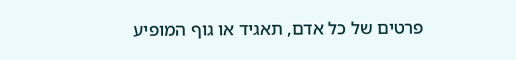פרטים של כל אדם, תאגיד או גוף המופיע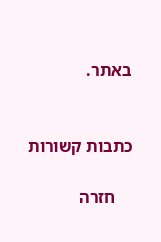באתר.


כתבות קשורות

    חזרה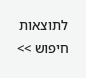לתוצאות חיפוש >>